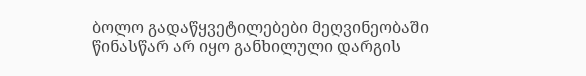ბოლო გადაწყვეტილებები მეღვინეობაში წინასწარ არ იყო განხილული დარგის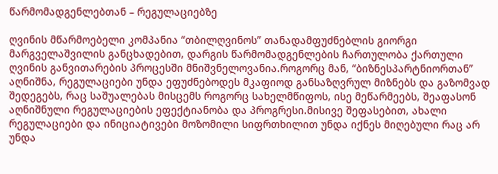წარმომადგენლებთან – რეგულაციებზე

ღვინის მწარმოებელი კომპანია “თბილღვინოს” თანადამფუძნებლის გიორგი მარგველაშვილის განცხადებით, დარგის წარმომადგენლების ჩართულობა ქართული ღვინის განვითარების პროცესში მნიშვნელოვანია.როგორც მან, “ბიზნესპარტნიორთან” აღნიშნა, რეგულაციები უნდა ეფუძნებოდეს მკაფიოდ განსაზღვრულ მიზნებს და გაზომვად შედეგებს, რაც საშუალებას მისცემს როგორც სახელმწიფოს, ისე მეწარმეებს, შეაფასონ აღნიშნული რეგულაციების ეფექტიანობა და პროგრესი.მისივე შეფასებით, ახალი რეგულაციები და ინიციატივები მოზომილი სიფრთხილით უნდა იქნეს მიღებული რაც არ უნდა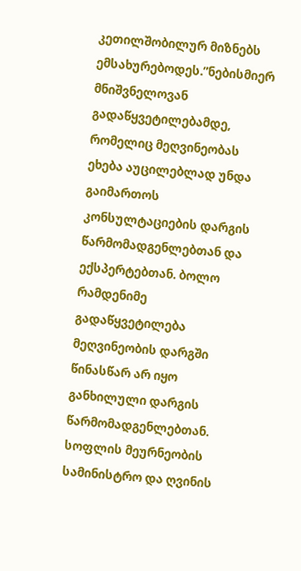კეთილშობილურ მიზნებს ემსახურებოდეს.”ნებისმიერ მნიშვნელოვან გადაწყვეტილებამდე, რომელიც მეღვინეობას ეხება აუცილებლად უნდა გაიმართოს კონსულტაციების დარგის წარმომადგენლებთან და ექსპერტებთან. ბოლო რამდენიმე გადაწყვეტილება მეღვინეობის დარგში წინასწარ არ იყო განხილული დარგის წარმომადგენლებთან. სოფლის მეურნეობის სამინისტრო და ღვინის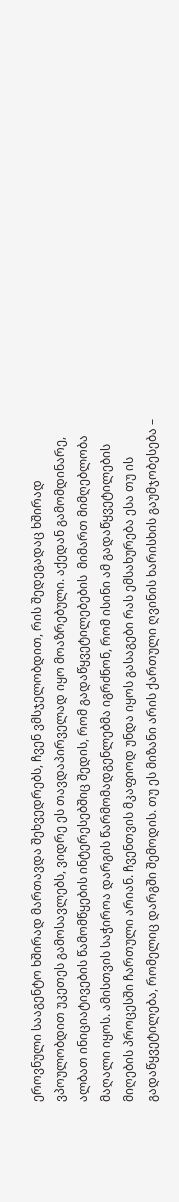ეროვნული სააგენტო ხშირად მართავდა შეხვედრებს, ჩვენ ვმსჯელობდით, რის შედეგადაც ხშირად ვპოულობდით უკეთეს გამოსავლებს, ვიდრე ეს თავდაპირველად იყო მოაზრებული. აქედან გამომდინარე, ალბათ ინიციატივების წამომწყების ინტერესებშიც შედის, რომ გადაწყვეტილებების  მიმართ მიმღებლობა მაღალი იყოს. ამისთვის საჭიროა დარგის წარმომადგენლებმა იგრძნონ, რომ ისინი ამ გადაწყვეტილების მიღების პროცესში ჩართული არიან. ჩვენთვის მკაფიოდ უნდა იყოს გასაგები რას ემსახურება ესა თუ ის გადაწყვეტილება, რომელიც დარგში შემოდის. თუ ეს მიზანი არის ქართული ღვინის ხარისხის გაუმჯობესება –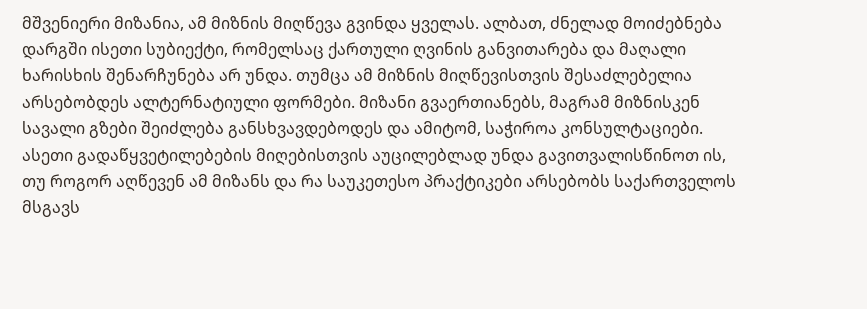მშვენიერი მიზანია, ამ მიზნის მიღწევა გვინდა ყველას. ალბათ, ძნელად მოიძებნება დარგში ისეთი სუბიექტი, რომელსაც ქართული ღვინის განვითარება და მაღალი ხარისხის შენარჩუნება არ უნდა. თუმცა ამ მიზნის მიღწევისთვის შესაძლებელია არსებობდეს ალტერნატიული ფორმები. მიზანი გვაერთიანებს, მაგრამ მიზნისკენ სავალი გზები შეიძლება განსხვავდებოდეს და ამიტომ, საჭიროა კონსულტაციები. ასეთი გადაწყვეტილებების მიღებისთვის აუცილებლად უნდა გავითვალისწინოთ ის, თუ როგორ აღწევენ ამ მიზანს და რა საუკეთესო პრაქტიკები არსებობს საქართველოს მსგავს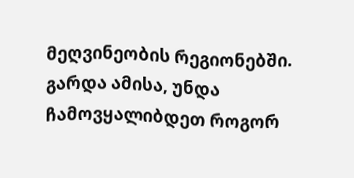მეღვინეობის რეგიონებში. გარდა ამისა, უნდა ჩამოვყალიბდეთ როგორ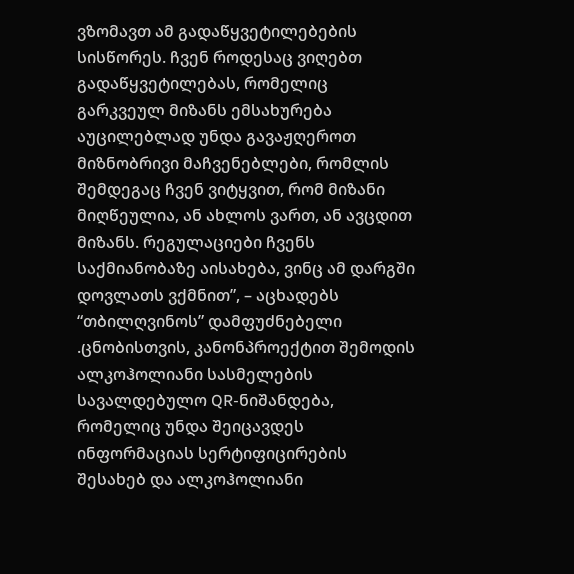ვზომავთ ამ გადაწყვეტილებების სისწორეს. ჩვენ როდესაც ვიღებთ გადაწყვეტილებას, რომელიც გარკვეულ მიზანს ემსახურება აუცილებლად უნდა გავაჟღეროთ მიზნობრივი მაჩვენებლები, რომლის შემდეგაც ჩვენ ვიტყვით, რომ მიზანი მიღწეულია, ან ახლოს ვართ, ან ავცდით მიზანს. რეგულაციები ჩვენს საქმიანობაზე აისახება, ვინც ამ დარგში დოვლათს ვქმნით”, – აცხადებს “თბილღვინოს” დამფუძნებელი .ცნობისთვის, კანონპროექტით შემოდის ალკოჰოლიანი სასმელების სავალდებულო QR-ნიშანდება, რომელიც უნდა შეიცავდეს ინფორმაციას სერტიფიცირების შესახებ და ალკოჰოლიანი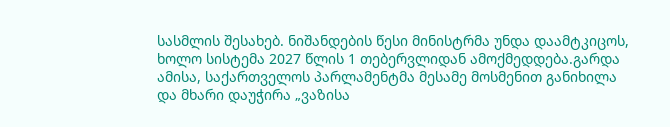სასმლის შესახებ. ნიშანდების წესი მინისტრმა უნდა დაამტკიცოს, ხოლო სისტემა 2027 წლის 1 თებერვლიდან ამოქმედდება.გარდა ამისა, საქართველოს პარლამენტმა მესამე მოსმენით განიხილა და მხარი დაუჭირა „ვაზისა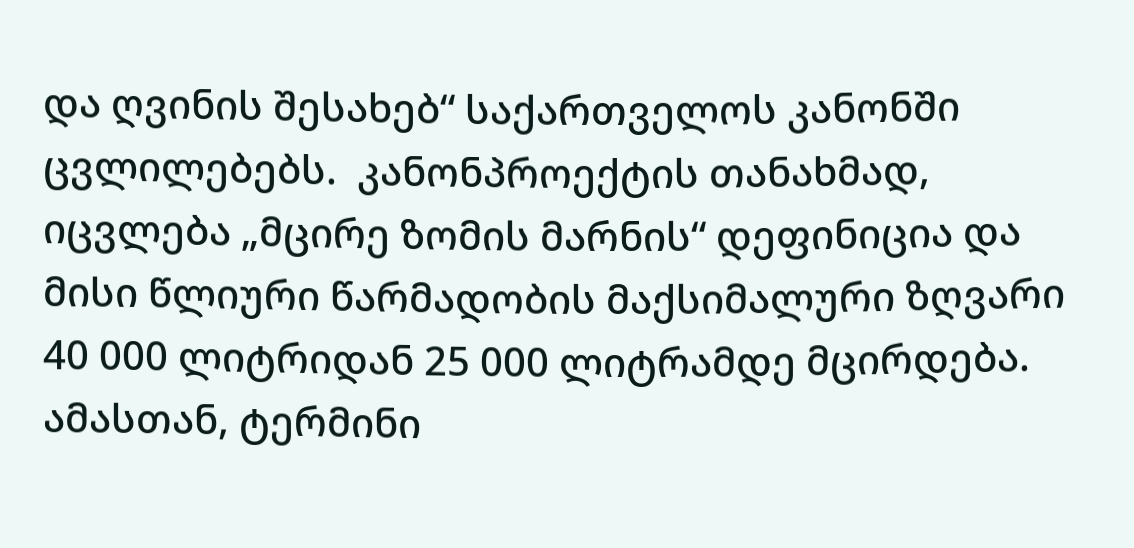და ღვინის შესახებ“ საქართველოს კანონში ცვლილებებს.  კანონპროექტის თანახმად, იცვლება „მცირე ზომის მარნის“ დეფინიცია და მისი წლიური წარმადობის მაქსიმალური ზღვარი 40 000 ლიტრიდან 25 000 ლიტრამდე მცირდება. ამასთან, ტერმინი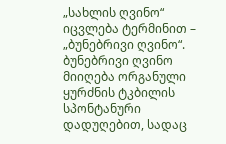„სახლის ღვინო“ იცვლება ტერმინით – „ბუნებრივი ღვინო“. ბუნებრივი ღვინო მიიღება ორგანული ყურძნის ტკბილის სპონტანური დადუღებით, სადაც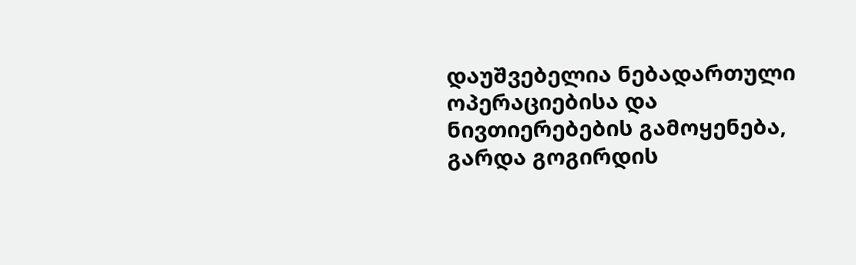დაუშვებელია ნებადართული ოპერაციებისა და ნივთიერებების გამოყენება, გარდა გოგირდის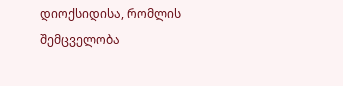დიოქსიდისა, რომლის შემცველობა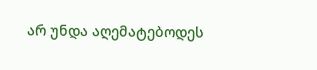არ უნდა აღემატებოდეს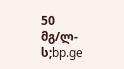50 მგ/ლ-ს;bp.ge